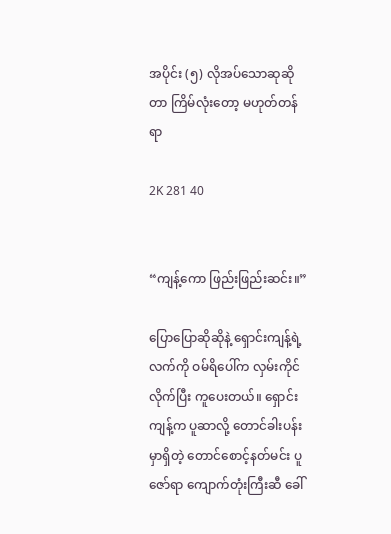အပိုင်း (၅) လိုအပ်သောဆုဆိုတာ ကြိမ်လုံးတော့ မဟုတ်တန်ရာ

2K 281 40


“ကျန့်ကော ဖြည်းဖြည်းဆင်း။”

ပြောပြောဆိုဆိုနဲ့ ရှောင်းကျန့်ရဲ့လက်ကို ဝမ်ရိပေါ်က လှမ်းကိုင်လိုက်ပြီး ကူပေးတယ်။ ရှောင်းကျန့်က ပူဆာလို့ တောင်ခါးပန်းမှာရှိတဲ့ တောင်စောင့်နတ်မင်း ပူဇော်ရာ ကျောက်တုံးကြီးဆီ ခေါ်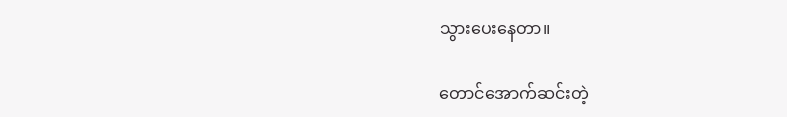သွားပေးနေတာ။

တောင်အောက်ဆင်းတဲ့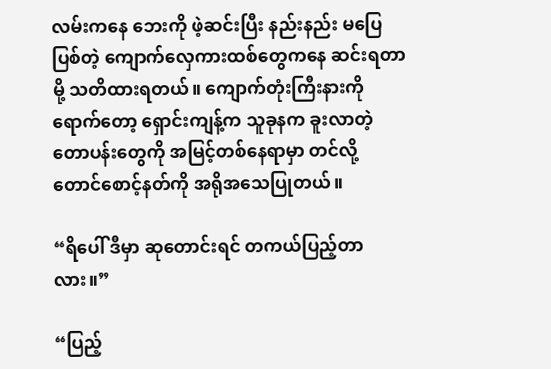လမ်းကနေ ဘေးကို ဖဲ့ဆင်းပြီး နည်းနည်း မပြေပြစ်တဲ့ ကျောက်လှေကားထစ်တွေကနေ ဆင်းရတာမို့ သတိထားရတယ်။ ကျောက်တုံးကြီးနားကို ရောက်တော့ ရှောင်းကျန့်က သူခုနက ခူးလာတဲ့ တောပန်းတွေကို အမြင့်တစ်နေရာမှာ တင်လို့ တောင်စောင့်နတ်ကို အရိုအသေပြုတယ်။

“ရိပေါ် ဒီမှာ ဆုတောင်းရင် တကယ်ပြည့်တာလား။”

“ပြည့်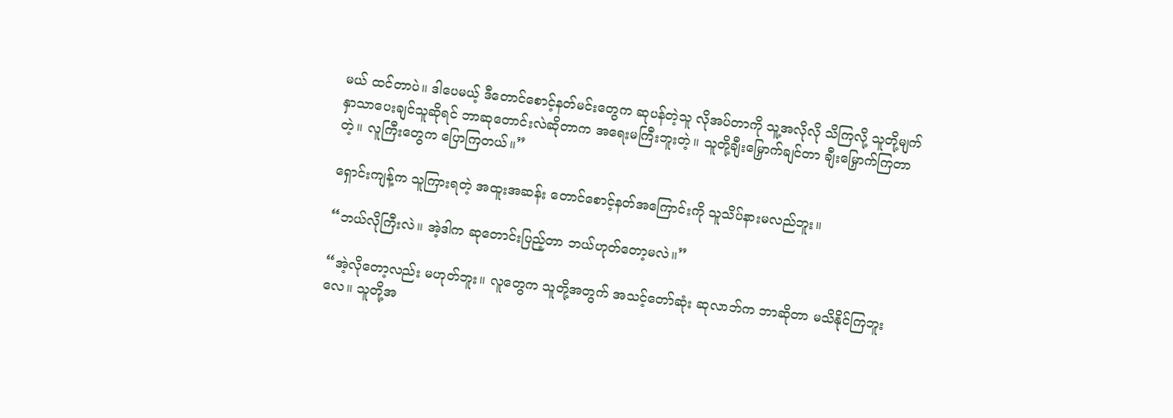မယ် ထင်တာပဲ။ ဒါပေမယ့် ဒီတောင်စောင့်နတ်မင်းတွေက ဆုပန်တဲ့သူ လိုအပ်တာကို သူ့အလိုလို သိကြလို့ သူတို့မျက်နှာသာပေးချင်သူဆိုရင် ဘာဆုတောင်းလဲဆိုတာက အရေးမကြီးဘူးတဲ့။ သူတို့ချီးမြှောက်ချင်တာ ချီးမြှောက်ကြတာတဲ့။ လူကြီးတွေက ပြောကြတယ်။”

ရှောင်းကျန့်က သူကြားရတဲ့ အထူးအဆန်း တောင်စောင့်နတ်အကြောင်းကို သူသိပ်နားမလည်ဘူး။

“ဘယ်လိုကြီးလဲ။ အဲ့ဒါက ဆုတောင်းပြည့်တာ ဘယ်ဟုတ်တော့မလဲ။”

“အဲ့လိုတော့လည်း မဟုတ်ဘူး။ လူတွေက သူတို့အတွက် အသင့်တော်ဆုံး ဆုလာဘ်က ဘာဆိုတာ မသိနိုင်ကြဘူးလေ။ သူတို့အ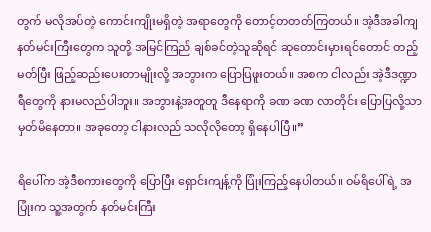တွက် မလိုအပ်တဲ့ ကောင်းကျိုးမရှိတဲ့ အရာတွေကို တောင့်တတတ်ကြတယ်။ အဲ့ဒီအခါကျ နတ်မင်းကြီးတွေက သူတို့ အမြင်ကြည် ချစ်ခင်တဲ့သူဆိုရင် ဆုတောင်းမှားရင်တောင် တည့်မတ်ပြီး ဖြည့်ဆည်းပေးတာမျိုးလို့ အဘွားက ပြောပြဖူးတယ်။ အစက ငါလည်း အဲ့ဒီဒဏ္ဍာရီတွေကို နားမလည်ပါဘူး။ အဘွားနဲ့အတူတူ ဒီနေရာကို ခဏ ခဏ လာတိုင်း ပြောပြလို့သာ မှတ်မိနေတာ။ အခုတော့ ငါနားလည် သလိုလိုတော့ ရှိနေပါပြီ။”

ရိပေါ်က အဲ့ဒီစကားတွေကို ပြောပြီး ရှောင်းကျန့်ကို ပြုံးကြည့်နေပါတယ်။ ဝမ်ရိပေါ်ရဲ့ အပြုံးက သူ့အတွက် နတ်မင်းကြီး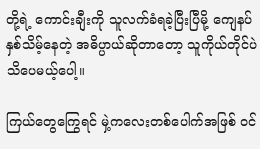တို့ရဲ့ ကောင်းချီးကို သူလက်ခံရခဲ့ပြီးပြီမို့ ကျေနပ်နှစ်သိမ့်နေတဲ့ အဓိပ္ပာယ်ဆိုတာတော့ သူကိုယ်တိုင်ပဲ သိပေမယ့်ပေါ့။

ကြယ်တွေကြွေရင် မှဲ့ကလေးတစ်ပေါက်အဖြစ် ဝင်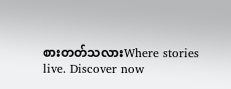စားတတ်သလားWhere stories live. Discover now